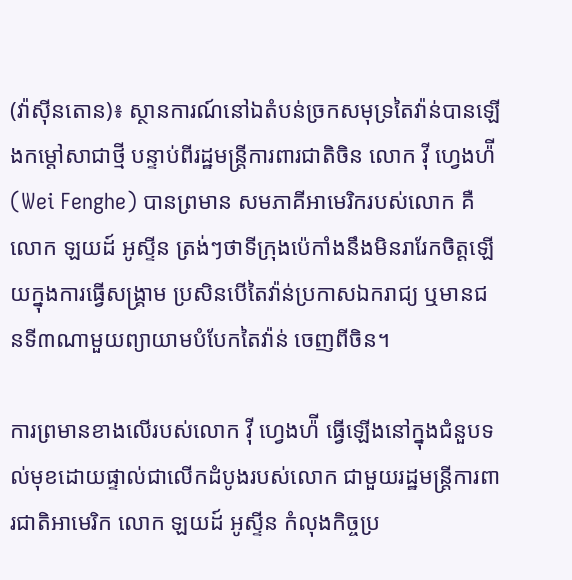(វ៉ាស៊ីនតោន)៖ ស្ថានការណ៍នៅឯតំបន់ច្រកសមុទ្រតៃវ៉ាន់បានឡើងកម្ដៅសាជាថ្មី បន្ទាប់ពីរដ្ឋមន្ត្រីការពារជាតិចិន លោក វ៉ី ហ្វេងហ៉ី (Wei Fenghe) បានព្រមាន សមភាគីអាមេរិករបស់លោក គឺលោក ឡយដ៍ អូស្ទីន ត្រង់ៗថាទីក្រុងប៉េកាំងនឹងមិនរារែកចិត្តឡើយក្នុងការធ្វើសង្រ្គាម ប្រសិនបើតៃវ៉ាន់ប្រកាសឯករាជ្យ ឬមានជនទី៣ណាមួយព្យាយាមបំបែកតៃវ៉ាន់ ចេញពីចិន។

ការព្រមានខាងលើរបស់លោក វ៉ី ហ្វេងហ៉ី ធ្វើឡើងនៅក្នុងជំនួបទល់មុខដោយផ្ទាល់ជាលើកដំបូងរបស់លោក ជាមួយរដ្ឋមន្ត្រីការពារជាតិអាមេរិក លោក ឡយដ៍ អូស្ទីន កំលុងកិច្ចប្រ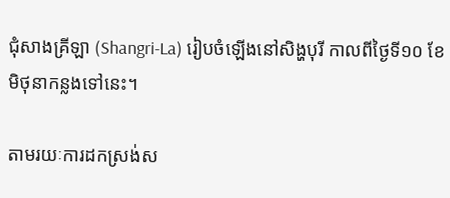ជុំសាងគ្រីឡា (Shangri-La) រៀបចំឡើងនៅសិង្ហបុរី កាលពីថ្ងៃទី១០ ខែមិថុនាកន្លងទៅនេះ។

តាមរយៈការដកស្រង់ស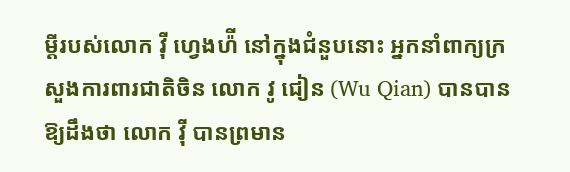ម្ដីរបស់លោក វ៉ី ហ្វេងហ៉ី នៅក្នុងជំនួបនោះ អ្នកនាំពាក្យក្រសួងការពារជាតិចិន លោក វូ ជៀន (Wu Qian) បានបានឱ្យដឹងថា លោក វ៉ី បានព្រមាន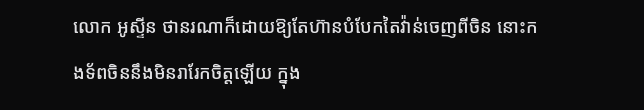លោក អូស្ទីន ថានរណាក៏ដោយឱ្យតែហ៊ានបំបែកតៃវ៉ាន់ចេញពីចិន នោះកងទ័ពចិននឹងមិនរារែកចិត្តឡើយ ក្នុង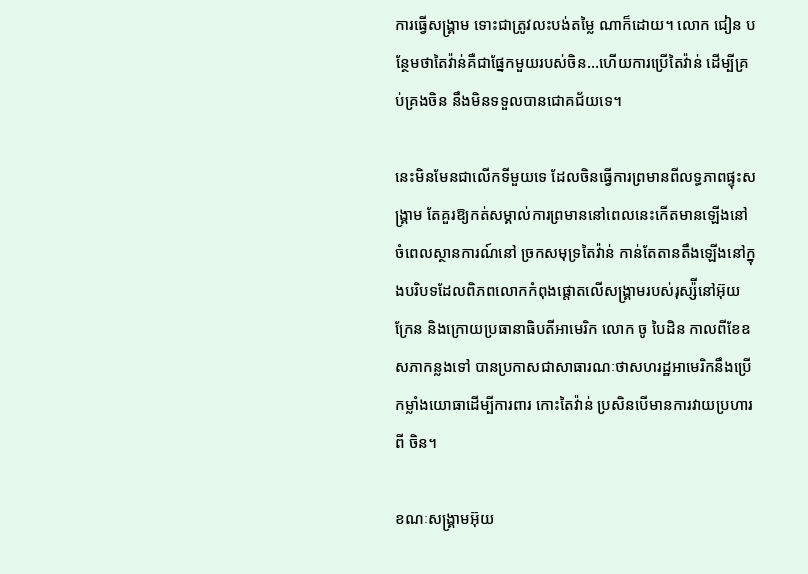ការធ្វើសង្រ្គាម ទោះជាត្រូវលះបង់តម្លៃ ណាក៏ដោយ។ លោក ជៀន បន្ថែមថាតៃវ៉ាន់គឺជាផ្នែកមួយរបស់ចិន...ហើយការប្រើតៃវ៉ាន់ ដើម្បីគ្រប់គ្រងចិន នឹងមិនទទួលបានជោគជ័យទេ។

នេះមិនមែនជាលើកទីមួយទេ ដែលចិនធ្វើការព្រមានពីលទ្ធភាពផ្ទុះសង្រ្គាម តែគួរឱ្យកត់សម្គាល់ការព្រមាននៅពេលនេះកើតមានឡើងនៅចំពេលស្ថានការណ៍នៅ ច្រកសមុទ្រតៃវ៉ាន់ កាន់តែតានតឹងឡើងនៅក្នុងបរិបទដែលពិភពលោកកំពុងផ្តោតលើសង្រ្គាមរបស់រុស្ស៉ីនៅអ៊ុយក្រែន និងក្រោយប្រធានាធិបតីអាមេរិក លោក ចូ បៃដិន កាលពីខែឧសភាកន្លងទៅ បានប្រកាសជាសាធារណៈថាសហរដ្ឋអាមេរិកនឹងប្រើកម្លាំងយោធាដើម្បីការពារ កោះតៃវ៉ាន់ ប្រសិនបើមានការវាយប្រហារពី ចិន។

ខណៈសង្រ្គាមអ៊ុយ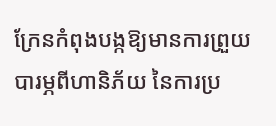ក្រែនកំពុងបង្កឱ្យមានការព្រួយបារម្ភពីហានិភ័យ នៃការប្រ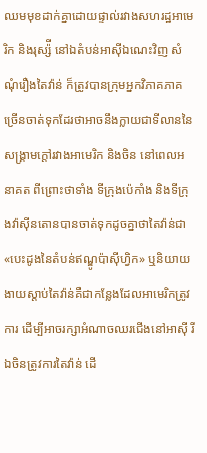ឈមមុខដាក់គ្នាដោយផ្ទាល់រវាងសហរដ្ឋអាមេរិក និងរុស្ស៉ី នៅឯតំបន់អាស៊ីឯណេះវិញ សំណុំរឿងតៃវ៉ាន់ ក៏ត្រូវបានក្រុមអ្នកវិភាគភាគច្រើនចាត់ទុកដែរថាអាចនឹងក្លាយជាទីលាននៃសង្រ្គាមក្ដៅរវាងអាមេរិក និងចិន នៅពេលអនាគត ពីព្រោះថាទាំង ទីក្រុងប៉េកាំង និងទីក្រុងវ៉ាស៊ីនតោនបានចាត់ទុកដូចគ្នាថាតៃវ៉ាន់ជា «បេះដូងនៃតំបន់ឥណ្ឌូប៉ាស៊ីហ្វិក» ឬនិយាយងាយស្ដាប់តៃវ៉ាន់គឺជាកន្លែងដែលអាមេរិកត្រូវការ ដើម្បីអាចរក្សាអំណាចឈរជើងនៅអាស៊ី រីឯចិនត្រូវការតៃវ៉ាន់ ដើ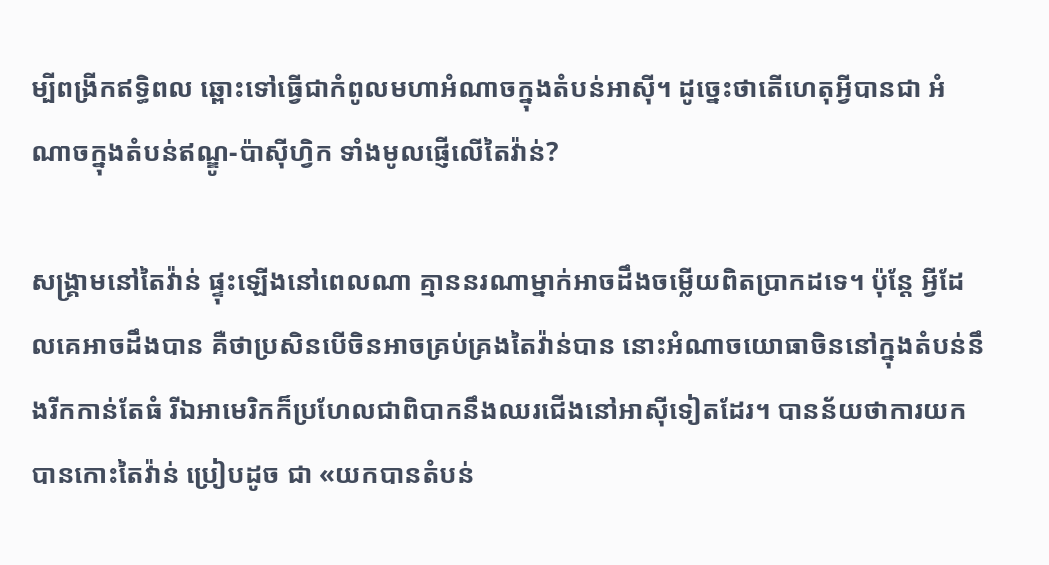ម្បីពង្រីកឥទ្ធិពល ឆ្ពោះទៅធ្វើជាកំពូលមហាអំណាចក្នុងតំបន់អាស៊ី។ ដូច្នេះថាតើហេតុអ្វីបានជា អំណាចក្នុងតំបន់ឥណ្ឌូ-ប៉ាស៊ីហ្វិក ទាំងមូលផ្ញើលើតៃវ៉ាន់?

សង្រ្គាមនៅតៃវ៉ាន់ ផ្ទុះឡើងនៅពេលណា គ្មាននរណាម្នាក់អាចដឹងចម្លើយពិតប្រាកដទេ។ ប៉ុន្តែ អ្វីដែលគេអាចដឹងបាន គឺថាប្រសិនបើចិនអាចគ្រប់គ្រងតៃវ៉ាន់បាន នោះអំណាចយោធាចិននៅក្នុងតំបន់នឹងរីកកាន់តែធំ រីឯអាមេរិកក៏ប្រហែលជាពិបាកនឹងឈរជើងនៅអាស៊ីទៀតដែរ។ បានន័យថាការយកបានកោះតៃវ៉ាន់ ប្រៀបដូច ជា «យកបានតំបន់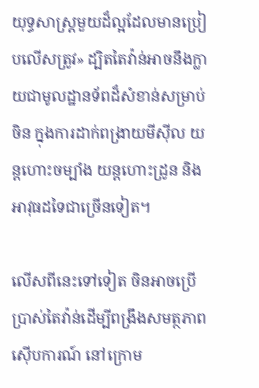យុទ្ធសាស្ត្រមួយដ៏ល្អដែលមានប្រៀបលើសត្រូវ» ដ្បិតតៃវ៉ាន់អាចនឹងក្លាយជាមូលដ្ឋានទ័ពដ៏សំខាន់សម្រាប់ចិន ក្នុងការដាក់ពង្រាយមីស៊ីល យន្ដហោះចម្បាំង យន្ដហោះដ្រូន និងអាវុធដទៃជាច្រើនទៀត។

លើសពីនេះទៅទៀត ចិនអាចប្រើប្រាស់តៃវ៉ាន់ដើម្បីពង្រឹងសមត្ថភាពស៊ើបការណ៍ នៅក្រោម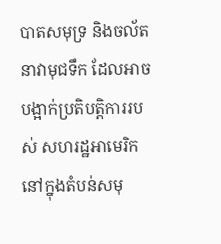បាតសមុទ្រ និងចល័តនាវាមុជទឹក ដែលអាចបង្អាក់ប្រតិបត្តិការរបស់ សហរដ្ឋអាមេរិកនៅក្នុងតំបន់សមុ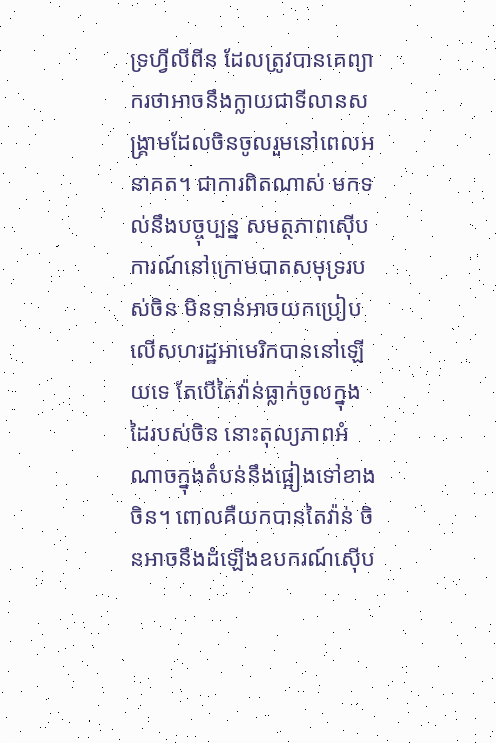ទ្រហ្វីលីពីន ដែលត្រូវបានគេព្យាករថាអាចនឹងក្លាយជាទីលានសង្រ្គាមដែលចិនចូលរួមនៅពេលអនាគត។ ជាការពិតណាស់ មកទល់នឹងបច្ចុប្បន្ន សមត្ថភាពស៊ើបការណ៍នៅក្រោមបាតសមុទ្ររបស់ចិន មិនទាន់អាចយកប្រៀបលើសហរដ្ឋអាមេរិកបាននៅឡើយទេ តែបើតៃវ៉ាន់ធ្លាក់ចូលក្នុង ដៃរបស់ចិន នោះតុល្យភាពអំណាចក្នុងតំបន់នឹងផ្អៀងទៅខាងចិន។ ពោលគឺយកបានតៃវ៉ាន់ ចិនអាចនឹងដំឡើងឧបករណ៍ស៊ើប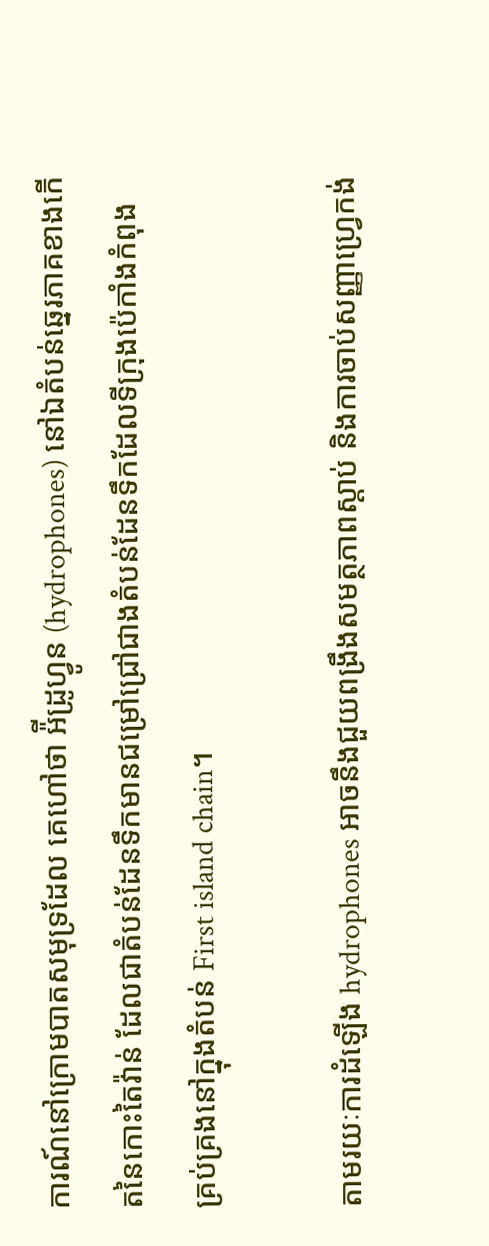ការណ៍នៅក្រោមបាតសមុទ្រដែល គេហៅថា អ៉ីដ្រូហ្វូន (hydrophones) នៅឯតំបន់ឆ្នេរភាគខាងកើតនៃកោះតៃវ៉ាន់ ដែលជាតំបន់ដែនទឹកមានជម្រៅជ្រៅជាងតំបន់ដែនទឹកដែលទីក្រុងប៉េកាំងកំពុង គ្រប់គ្រងនៅក្នុងតំបន់ First island chain។

តាមរយៈការដំឡើង hydrophones អាចនឹងជួយពង្រឹងសមត្ថភាពស្ដាប់ និងការចាប់សញ្ញាហ្រ្វេកង់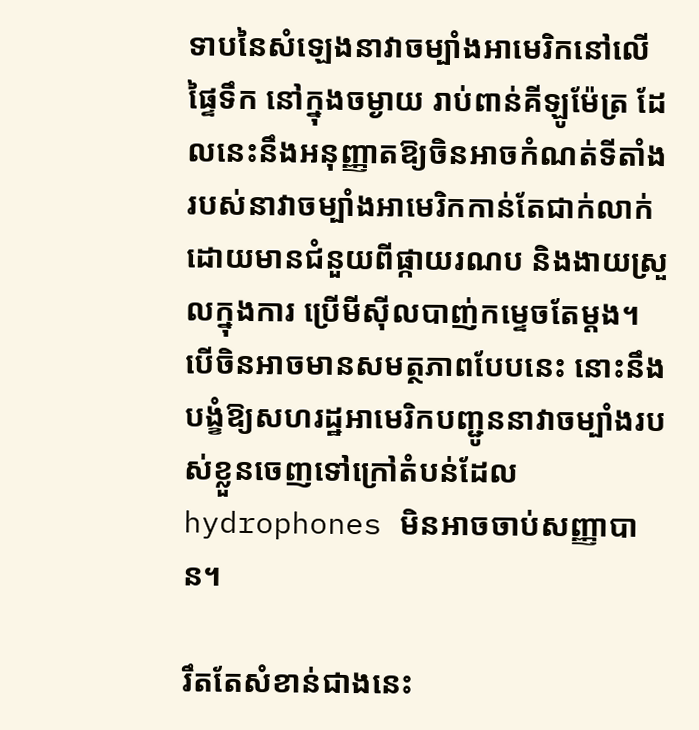ទាបនៃសំឡេងនាវាចម្បាំងអាមេរិកនៅលើផ្ទៃទឹក នៅក្នុងចម្ងាយ រាប់ពាន់គីឡូម៉ែត្រ ដែលនេះនឹងអនុញ្ញាតឱ្យចិនអាចកំណត់ទីតាំងរបស់នាវាចម្បាំងអាមេរិកកាន់តែជាក់លាក់ ដោយមានជំនួយពីផ្កាយរណប និងងាយស្រួលក្នុងការ ប្រើមីស៊ីលបាញ់កម្ទេចតែម្ដង។ បើចិនអាចមានសមត្ថភាពបែបនេះ នោះនឹងបង្ខំឱ្យសហរដ្ឋអាមេរិកបញ្ជូននាវាចម្បាំងរបស់ខ្លួនចេញទៅក្រៅតំបន់ដែល hydrophones មិនអាចចាប់សញ្ញាបាន។

រឹតតែសំខាន់ជាងនេះ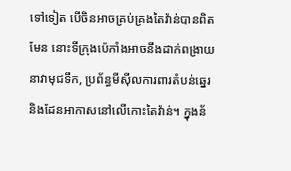ទៅទៀត បើចិនអាចគ្រប់គ្រងតៃវ៉ាន់បានពិតមែន នោះទីក្រុងប៉េកាំងអាចនឹងដាក់ពង្រាយនាវាមុជទឹក, ប្រព័ន្ធមីស៊ីលការពារតំបន់ឆ្នេរ និងដែនអាកាសនៅលើកោះតៃវ៉ាន់។ ក្នុងន័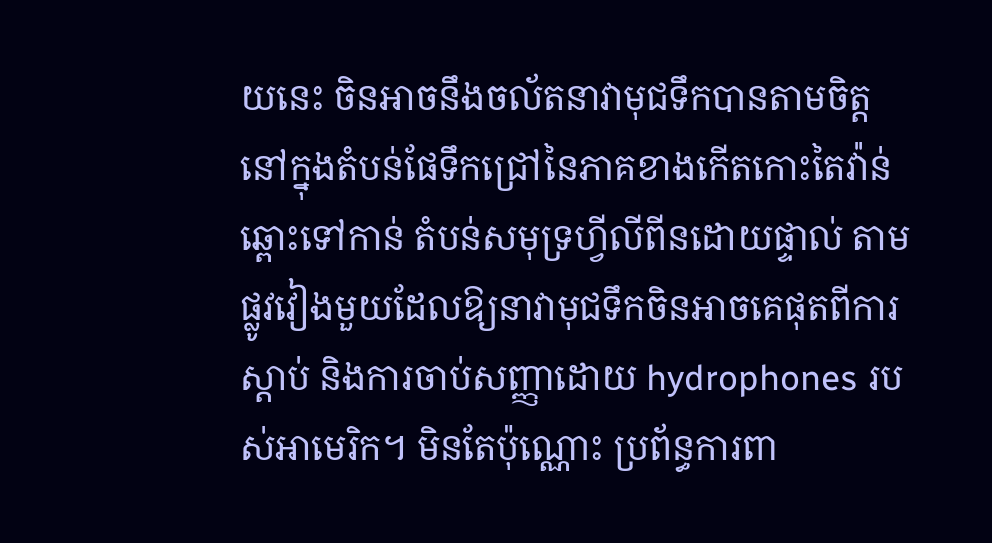យនេះ ចិនអាចនឹងចល័តនាវាមុជទឹកបានតាមចិត្ត នៅក្នុងតំបន់ផែទឹកជ្រៅនៃភាគខាងកើតកោះតៃវ៉ាន់ ឆ្ពោះទៅកាន់ តំបន់សមុទ្រហ្វីលីពីនដោយផ្ទាល់ តាមផ្លូវវៀងមួយដែលឱ្យនាវាមុជទឹកចិនអាចគេផុតពីការស្ដាប់ និងការចាប់សញ្ញាដោយ hydrophones របស់អាមេរិក។ មិនតែប៉ុណ្ណោះ ប្រព័ន្ធការពា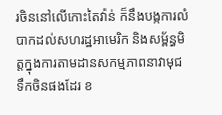រចិននៅលើកោះតៃវ៉ាន់ ក៏នឹងបង្កការលំបាកដល់សហរដ្ឋអាមេរិក និងសម្ព័ន្ធមិត្តក្នុងការតាមដានសកម្មភាពនាវាមុជទឹកចិនផងដែរ ខ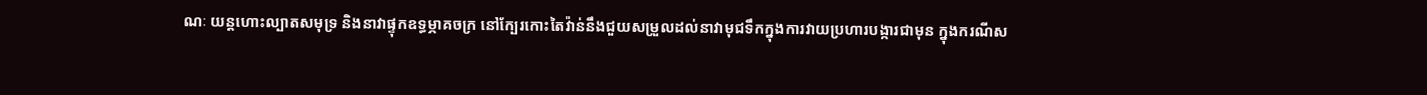ណៈ យន្ដហោះល្បាតសមុទ្រ និងនាវាផ្ទុកឧទ្ធម្ភាគចក្រ នៅក្បែរកោះតៃវ៉ាន់នឹងជួយសម្រួលដល់នាវាមុជទឹកក្នុងការវាយប្រហារបង្ការជាមុន ក្នុងករណីស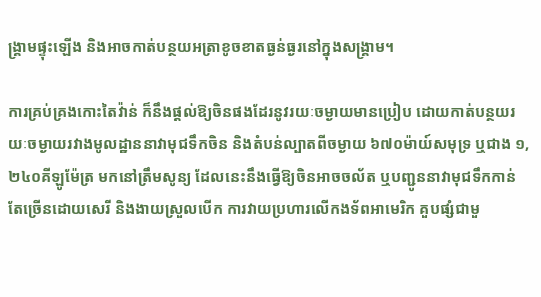ង្រ្គាមផ្ទុះឡើង និងអាចកាត់បន្ថយអត្រាខូចខាតធ្ងន់ធ្ងរនៅក្នុងសង្រ្គាម។

ការគ្រប់គ្រងកោះតៃវ៉ាន់ ក៏នឹងផ្ដល់ឱ្យចិនផងដែរនូវរយៈចម្ងាយមានប្រៀប ដោយកាត់បន្ថយរយៈចម្ងាយរវាងមូលដ្ឋាននាវាមុជទឹកចិន និងតំបន់ល្បាតពីចម្ងាយ ៦៧០ម៉ាយ៍សមុទ្រ ឬជាង ១,២៤០គីឡូម៉ែត្រ មកនៅត្រឹមសូន្យ ដែលនេះនឹងធ្វើឱ្យចិនអាចចល័ត ឬបញ្ជូននាវាមុជទឹកកាន់តែច្រើនដោយសេរី និងងាយស្រួលបើក ការវាយប្រហារលើកងទ័ពអាមេរិក គួបផ្សំជាមួ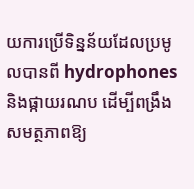យការប្រើទិន្នន័យដែលប្រមូលបានពី hydrophones និងផ្កាយរណប ដើម្បីពង្រឹងសមត្ថភាពឱ្យ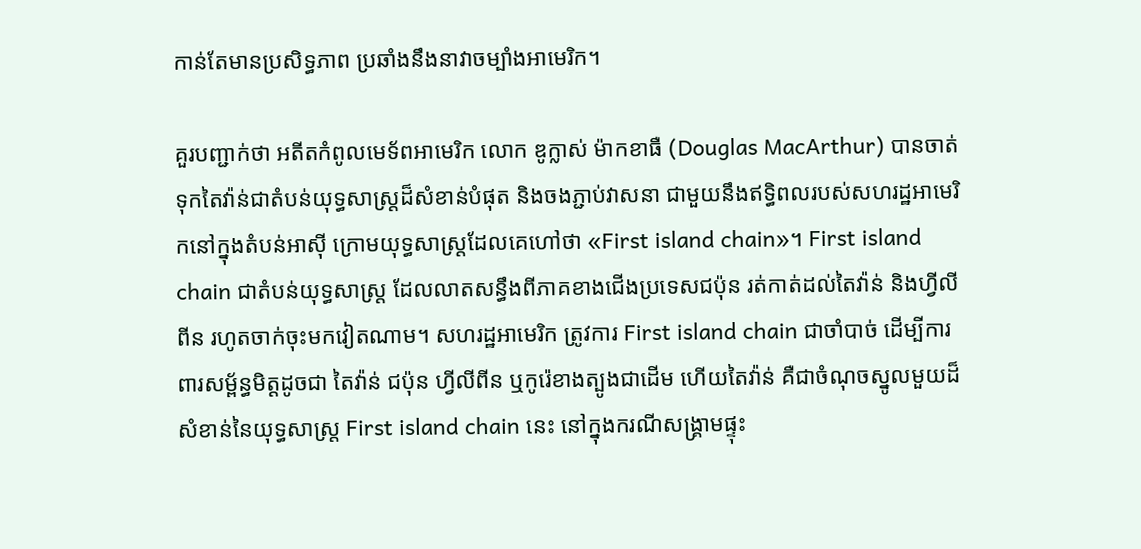កាន់តែមានប្រសិទ្ធភាព ប្រឆាំងនឹងនាវាចម្បាំងអាមេរិក។

គួរបញ្ជាក់ថា អតីតកំពូលមេទ័ពអាមេរិក លោក ឌូក្លាស់ ម៉ាកខាធឺ (Douglas MacArthur) បានចាត់ទុកតៃវ៉ាន់ជាតំបន់យុទ្ធសាស្ត្រដ៏សំខាន់បំផុត និងចងភ្ជាប់វាសនា ជាមួយនឹងឥទ្ធិពលរបស់សហរដ្ឋអាមេរិកនៅក្នុងតំបន់អាស៊ី ក្រោមយុទ្ធសាស្ត្រដែលគេហៅថា «First island chain»។ First island chain ជាតំបន់យុទ្ធសាស្ត្រ ដែលលាតសន្ធឹងពីភាគខាងជើងប្រទេសជប៉ុន រត់កាត់ដល់តៃវ៉ាន់ និងហ្វីលីពីន រហូតចាក់ចុះមកវៀតណាម។ សហរដ្ឋអាមេរិក ត្រូវការ First island chain ជាចាំបាច់ ដើម្បីការពារសម្ព័ន្ធមិត្តដូចជា តៃវ៉ាន់ ជប៉ុន ហ្វីលីពីន ឬកូរ៉េខាងត្បូងជាដើម ហើយតៃវ៉ាន់ គឺជាចំណុចស្នូលមួយដ៏សំខាន់នៃយុទ្ធសាស្ត្រ First island chain នេះ នៅក្នុងករណីសង្រ្គាមផ្ទុះ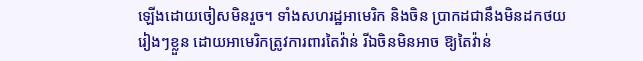ឡើងដោយចៀសមិនរួច។ ទាំងសហរដ្ឋអាមេរិក និងចិន ប្រាកដជានឹងមិនដកថយរៀងៗខ្លួន ដោយអាមេរិកត្រូវការពារតៃវ៉ាន់ រីឯចិនមិនអាច ឱ្យតៃវ៉ាន់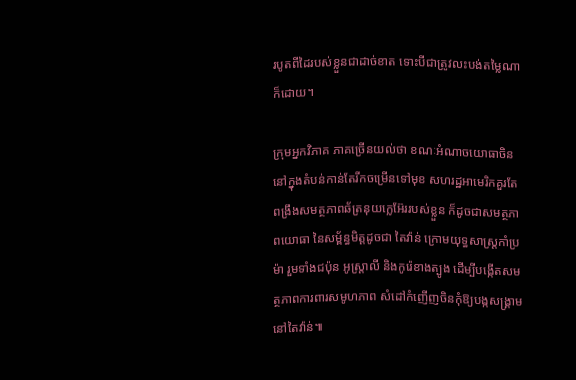របូតពីដៃរបស់ខ្លួនជាដាច់ខាត ទោះបីជាត្រូវលះបង់តម្លៃណាក៏ដោយ។

ក្រុមអ្នកវិភាគ ភាគច្រើនយល់ថា ខណៈអំណាចយោធាចិននៅក្នុងតំបន់កាន់តែរីកចម្រើនទៅមុខ សហរដ្ឋអាមេរិកគួរតែពង្រឹងសមត្ថភាពឆ័ត្រនុយក្លេអ៊ែររបស់ខ្លួន ក៏ដូចជាសមត្ថភាពយោធា នៃសម័្ពន្ធមិត្តដូចជា តៃវ៉ាន់ ក្រោមយុទ្ធសាស្ត្រកាំប្រម៉ា រួមទាំងជប៉ុន អូស្ត្រាលី និងកូរ៉េខាងត្បូង ដើម្បីបង្កើតសមត្ថភាពការពារសមូហភាព សំដៅកំញើញចិនកុំឱ្យបង្កសង្រ្គាមនៅតៃវ៉ាន់៕